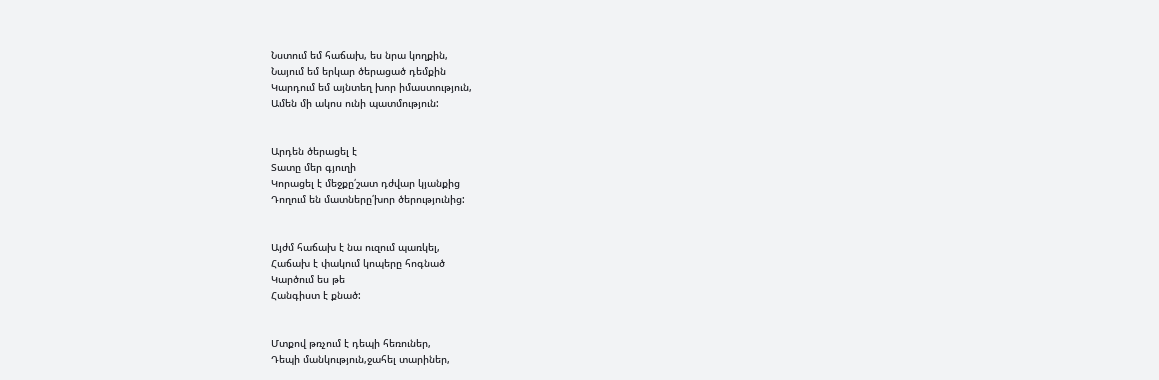Նստում եմ հաճախ, ես նրա կողքին,
Նայում եմ երկար ծերացած դեմքին
Կարդում եմ այնտեղ խոր իմաստություն,
Ամեն մի ակոս ունի պատմություն:


Արդեն ծերացել է
Տատը մեր գյուղի
Կորացել է մեջքը՛շատ դժվար կյանքից
Դողում են մատները՛խոր ծերությունից:


Այժմ հաճախ է նա ուզում պառկել,
Հաճախ է փակում կոպերը հոգնած
Կարծում ես թե
Հանգիստ է քնած:


Մտքով թռչում է դեպի հեռուներ,
Դեպի մանկություն,ջահել տարիներ,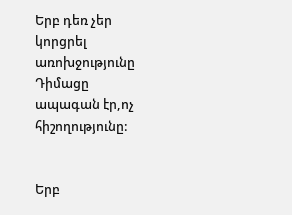Երբ դեռ չեր կորցրել առոխջությունը
Դիմացը ապագան էր,ոչ  հիշողությունը:


Երբ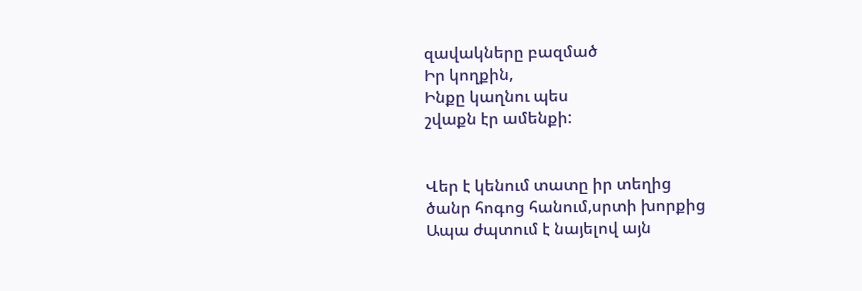զավակները բազմած
Իր կողքին,
Ինքը կաղնու պես
շվաքն էր ամենքի:


Վեր է կենում տատը իր տեղից
ծանր հոգոց հանում,սրտի խորքից
Ապա ժպտում է նայելով այն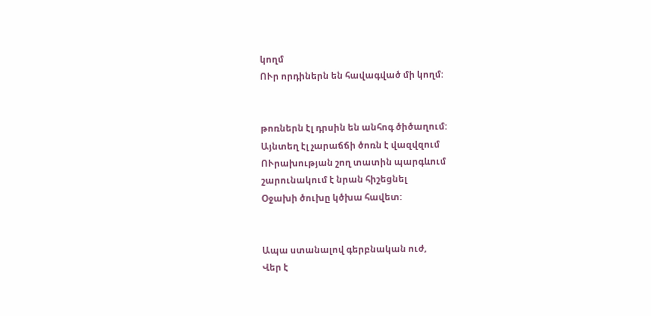կողմ
ՈՒր որդիներն են հավագված մի կողմ:


թոռներն էլ դրսին են անհոգ ծիծաղում:
Այնտեղ էլ չարաճճի ծոռն է վազվզում
ՈՒրախության շող տատին պարգևում
շարունակում է նրան հիշեցնել
Օջախի ծուխը կծխա հավետ:


Ապա ստանալով գերբնական ուժ,
Վեր է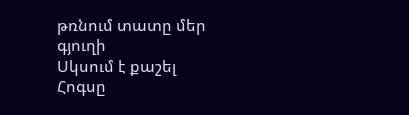թռնում տատը մեր գյուղի
Սկսում է քաշել
Հոգսը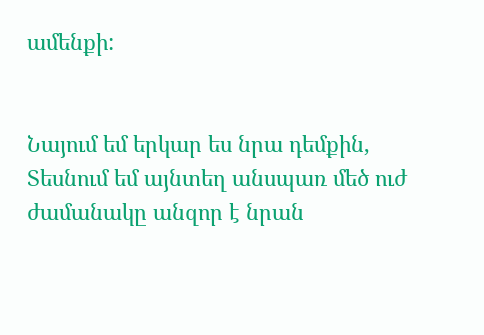ամենքի:


Նայում եմ երկար ես նրա դեմքին,
Տեսնում եմ այնտեղ անսպառ մեծ ուժ
ժամանակը անզոր է նրան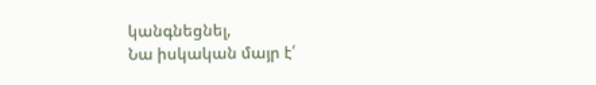կանգնեցնել,
Նա իսկական մայր է՛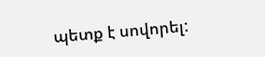պետք է սովորել: